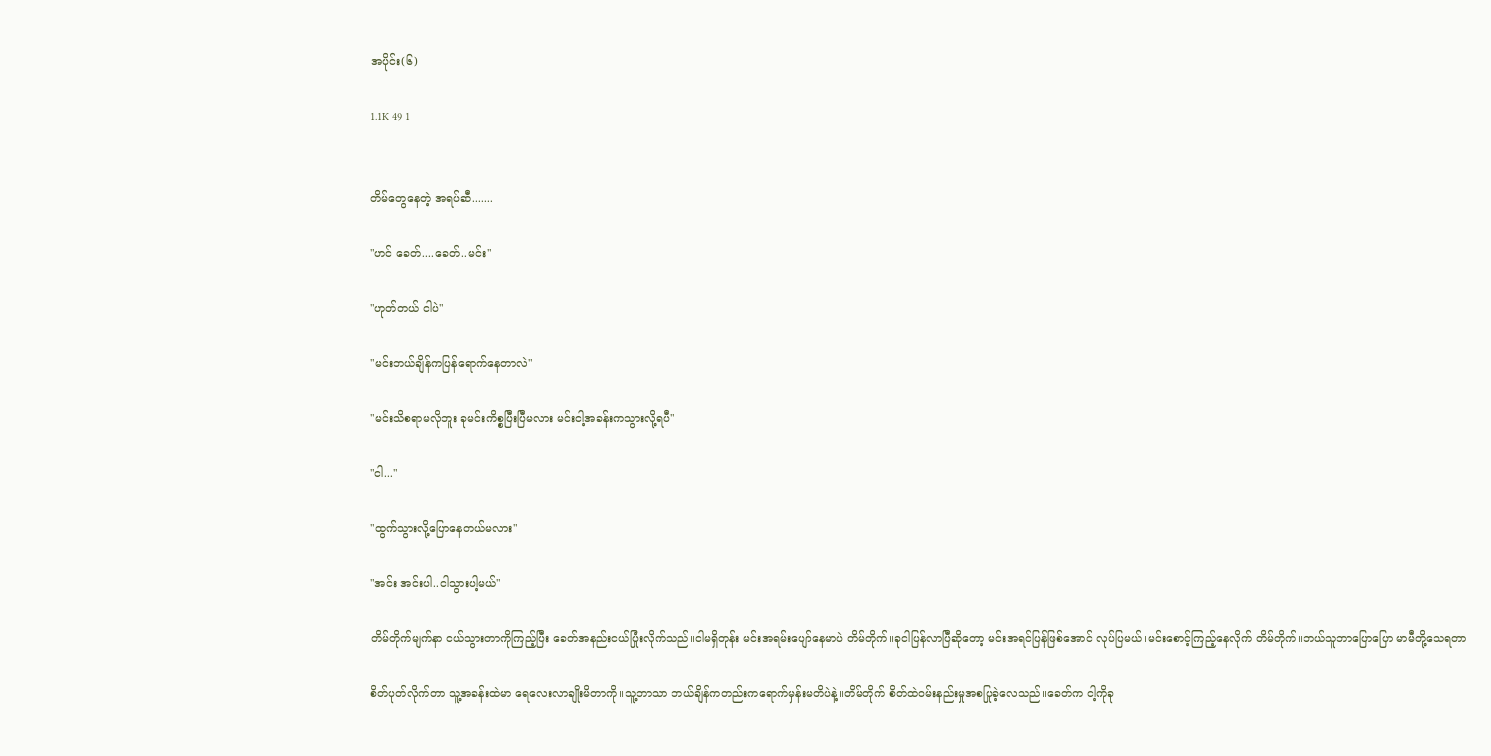အပိုင်း(၆)

1.1K 49 1


တိမ်တွေနေတဲ့ အရပ်ဆီ.......

"ဟင် ခေတ်....ခေတ်..မင်း"

"ဟုတ်တယ် ငါပဲ"

"မင်းဘယ်ချိန်ကပြန်ရောက်နေတာလဲ"

"မင်းသိစရာမလိုဘူး ခုမင်းကိစ္စပြီးပြီမလား မင်းငါ့အခန်းကသွားလို့ရပီ"

"ငါ..."

"ထွက်သွားလို့ပြောနေတယ်မလား"

"အင်း အင်းပါ..ငါသွားပါ့မယ်"

တိမ်တိုက်မျက်နာ ငယ်သွားတာကိုကြည့်ပြီး ခေတ်အနည်းငယ်ပြုံးလိုက်သည်။ငါမရှိတုန်း မင်းအရမ်းပျော်နေမာပဲ တိမ်တိုက်။ခုငါပြန်လာပြီဆိုတော့ မင်းအရင်ပြန်ဖြစ်အောင် လုပ်ပြမယ်၊မင်းစောင့်ကြည့်နေလိုက် တိမ်တိုက်။ဘယ်သူဘာပြောပြော မာမီတို့သေရတာ

စိတ်ပုတ်လိုက်တာ သူ့အခန်းထဲမာ ရေလေးလာချိုးမိတာကို။သူ့ဘာသာ ဘယ်ချိန်ကတည်းကရောက်မှန်းမတိပဲနဲ့။တိမ်တိုက် စိတ်ထဲဝမ်းနည်းမှုအစပြုခဲ့လေသည်။ခေတ်က ငါ့ကိုခု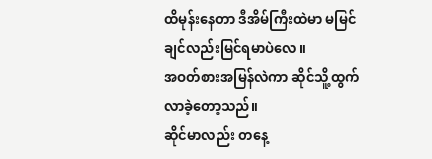ထိမုန်းနေတာ ဒီအိမ်ကြီးထဲမာ မမြင်ချင်လည်းမြင်ရမာပဲလေ။
အဝတ်စားအမြန်လဲကာ ဆိုင်သိူ့ထွက်လာခဲ့တော့သည်။
ဆိုင်မာလည်း တနေ့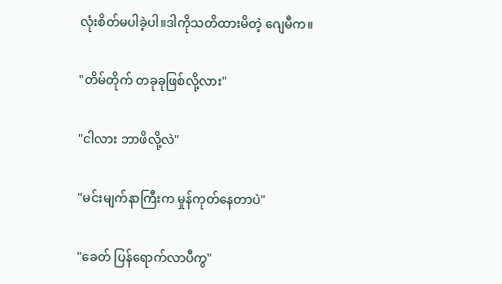လုံးစိတ်မပါခဲ့ပါ။ဒါကိုသတိထားမိတဲ့ ဂျေမီက။

"တိမ်တိုက် တခုခုဖြစ်လို့လား"

"ငါလား ဘာဖိလို့လဲ"

"မင်းမျက်နာကြီးက မှုန်ကုတ်နေတာပဲ"

"ခေတ် ပြန်ရောက်လာပီကွ"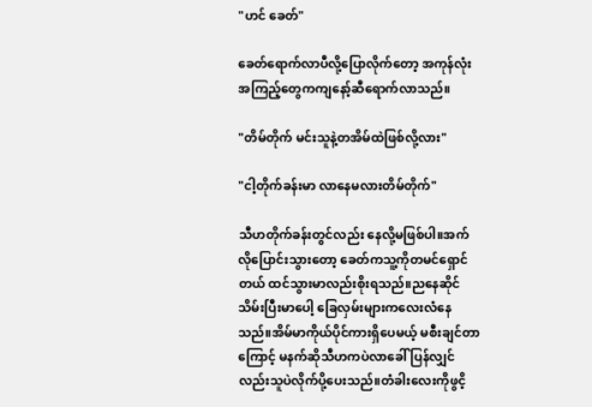"ဟင် ခေတ်"

ခေတ်ရောက်လာပီလို့ပြောလိုက်တော့ အကုန်လုံးအကြည့်တွေကကျနော့်ဆီရောက်လာသည်။

"တိမ်တိုက် မင်းသူနဲ့တအိမ်ထဲဖြစ်လို့လား"

"ငါ့တိုက်ခန်းမာ လာနေမလားတိမ်တိုက်"

သီဟတိုက်ခန်းတွင်လည်း နေလို့မဖြစ်ပါ။အက်လိုပြောင်းသွားတော့ ခေတ်ကသူ့ကိုတမင်ရှောင်တယ် ထင်သွားမာလည်းစိုးရသည်။ညနေဆိုင်သိမ်းပြီးမာပေါ့ ခြေလှမ်းများကလေးလံနေသည်။အိမ်မာကိုယ်ပိုင်ကားရှိပေမယ့် မစီးချင်တာကြောင့် မနက်ဆိုသီဟကပဲလာခေါ် ပြန်လျှင်လည်းသူပဲလိုက်ပို့ပေးသည်။တံခါးလေးကိုဖွငိ့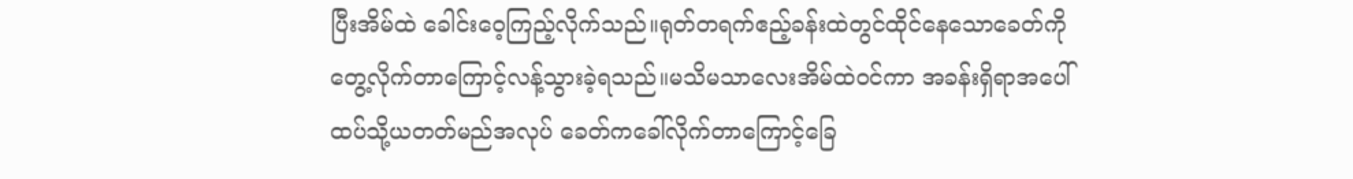ပြီးအိမ်ထဲ ခေါင်းဝေ့ကြည့်လိုက်သည်။ရုတ်တရက်ဧည့်ခန်းထဲတွင်ထိုင်နေသောခေတ်ကို တွေ့လိုက်တာကြောင့်လန့်သွားခဲ့ရသည်။မသိမသာလေးအိမ်ထဲဝင်ကာ အခန်းရှိရာအပေါ်ထပ်သို့ယတတ်မည်အလုပ် ခေတ်ကခေါ်လိုက်တာကြောင့်ခြေ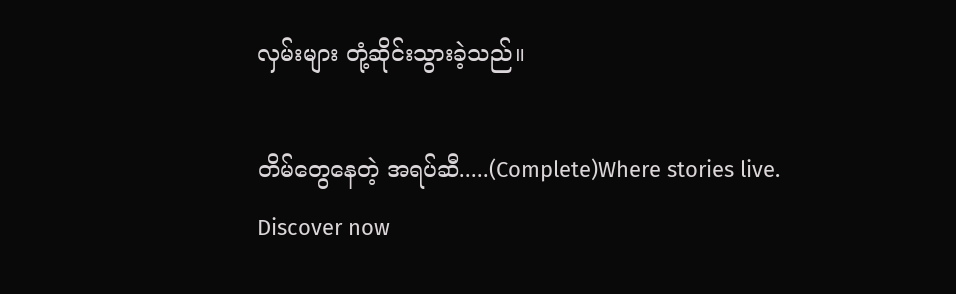လှမ်းများ တုံ့ဆိုင်းသွားခဲ့သည်။

တိမ်တွေနေတဲ့ အရပ်ဆီ.....(Complete)Where stories live. Discover now